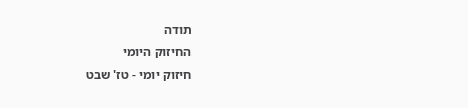תודה
החיזוק היומי
חיזוק יומי - טז' שבט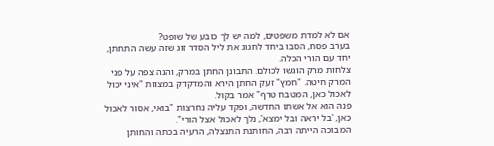אם לא למדת משפטים, למה יש לך כובע של שופט?
בערב פסח, הסבו ביחד לחגוג את ליל הסדר זוג שזה עשה התחתן, יחד עם הורי הכלה.
צלחות מרק הוגשו לכולם. התבונן החתן במרק, והנה צפה על פני המרק חיטה. "חמץ" זעק החתן הירא והמדקדק במצוות "איני יכול לאכול כאן, המטבח טרף" אמר בקול.
פנה הוא אל אשתו החדשה, ופקד עליה נחרצות "בואי, אסור לאכול כאן, 'בל יראה ובל ימצא', נלך לאכול אצל הורי".
המבוכה הייתה רבה, החותנת התנצלה, הרעיה בכתה והחותן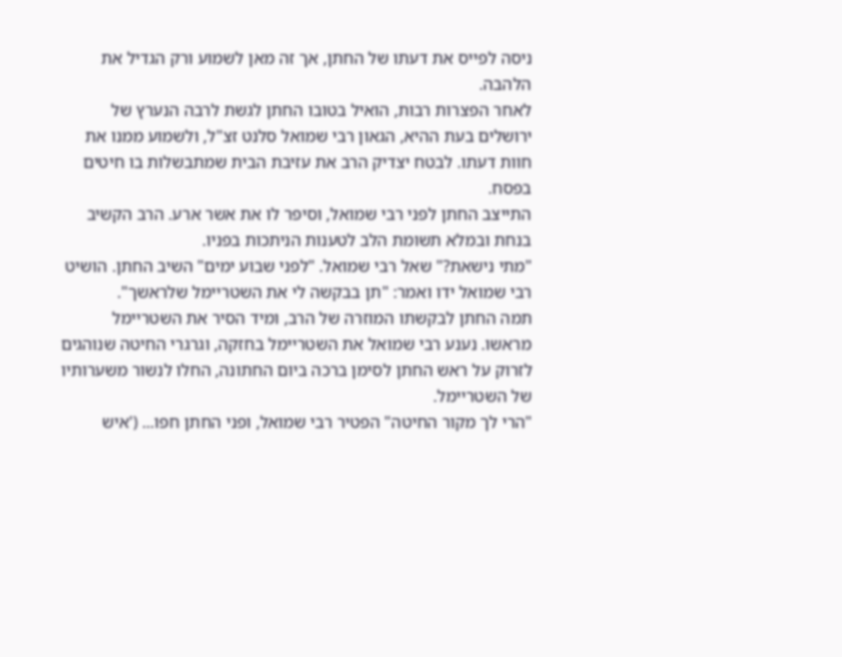ניסה לפייס את דעתו של החתן, אך זה מאן לשמוע ורק הגדיל את הלהבה.
לאחר הפצרות רבות, הואיל בטובו החתן לגשת לרבה הנערץ של ירושלים בעת ההיא, הגאון רבי שמואל סלנט זצ"ל, ולשמוע ממנו את חוות דעתו. לבטח יצדיק הרב את עזיבת הבית שמתבשלות בו חיטים בפסח.
התייצב החתן לפני רבי שמואל, וסיפר לו את אשר ארע. הרב הקשיב בנחת ובמלא תשומת הלב לטענות הניתכות בפניו.
"מתי נישאת?" שאל רבי שמואל. "לפני שבוע ימים" השיב החתן. הושיט רבי שמואל ידו ואמר: "תן בבקשה לי את השטריימל שלראשך".
תמה החתן לבקשתו המוזרה של הרב, ומיד הסיר את השטריימל מראשו. נענע רבי שמואל את השטריימל בחזקה, וגרגרי החיטה שנוהגים לזרוק על ראש החתן לסימן ברכה ביום החתונה, החלו לנשור משערותיו של השטריימל.
"הרי לך מקור החיטה" הפטיר רבי שמואל, ופני החתן חפו... ('איש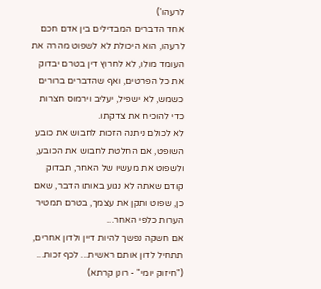לרעהו')
אחד הדברים המבדילים בין אדם חכם לרעהו, הוא היכולת לא לשפוט מהרה את העומד מולו, לא לחרוץ דין בטרם יבדוק את כל הפרטים, ואף שהדברים ברורים כשמש, לא ישפיל, יעליב וירמוס חצרות כדי להוכיח את צדקתו.
לא לכולם ניתנה הזכות לחבוש את כובע השופט, אם החלטת לחבוש את הכובע, ולשפוט את מעשיו של האחר, תבדוק קודם שאתה לא נגוע באותו הדבר, שאם כן, שפוט ותקן את עצמך, בטרם תמטיר הערות כלפי האחר...
אם חשקה נפשך להיות דיין ולדון אחרים, תתחיל לדון אותם ראשית... לכף זכות... ("חיזוק יומי" - רונן קרתא)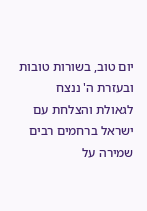יום טוב, בשורות טובות ובעזרת ה' ננצח
לגאולת והצלחת עם ישראל ברחמים רבים שמירה על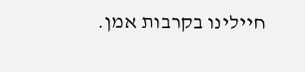חיילינו בקרבות אמן.